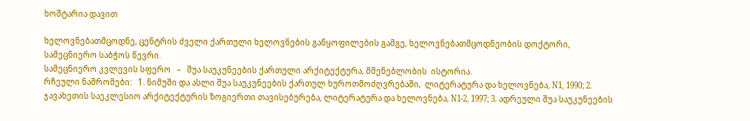ხოშტარია დავით

ხელოვნებათმცოდნე, ცენტრის ძველი ქართული ხელოვნების განყოფილების გამგე, ხელოვნებათმცოდნეობის დოქტორი, სამეცნიერო საბჭოს წევრი.
სამეცნიერო კვლევის სფერო   –   შუა საუკუნეების ქართული არქიტექტურა, მშენებლობის  ისტორია.
რჩეული ნაშრომები:   1. ნიმუში და ასლი შუა საუკუნეების ქართულ ხუროთმოძღვრებაში,  ლიტერატურა და ხელოვნება, N1, 1990; 2. ჯავახეთის საეკლესიო არქიტექტურის ზოგიერთი თავისებურება, ლიტერატურა და ხელოვნება, N1-2, 1997; 3. ადრეული შუა საუკუნეების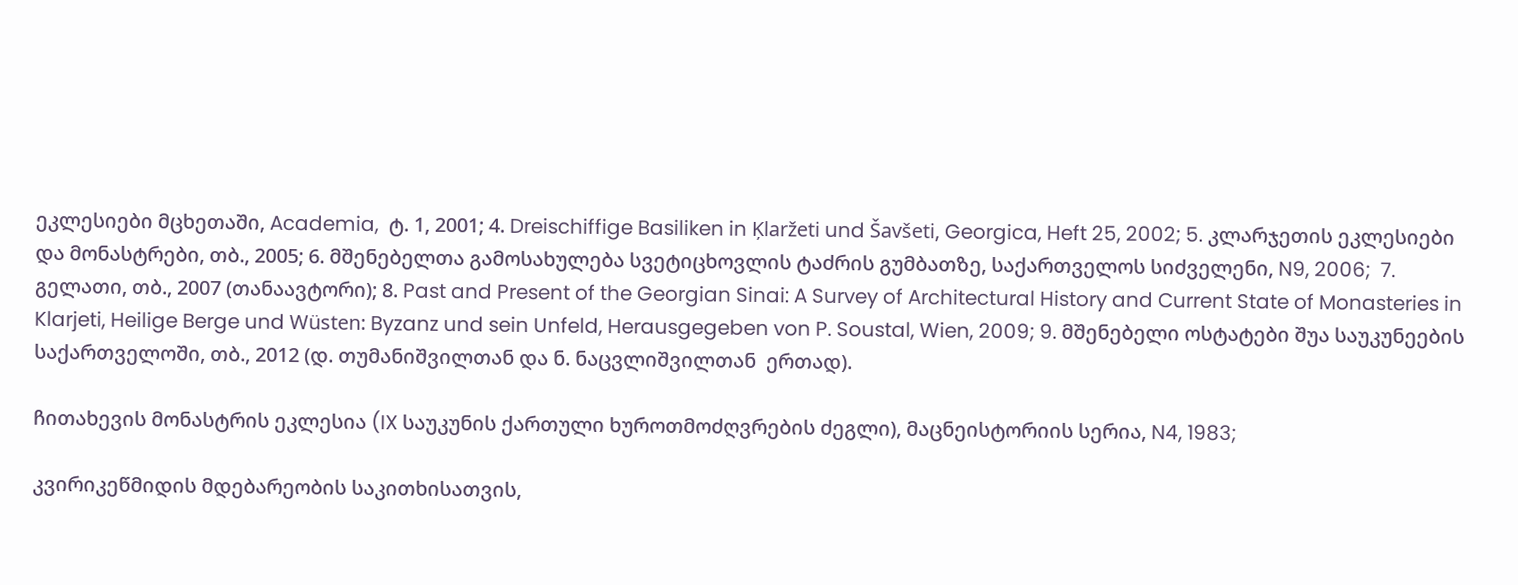ეკლესიები მცხეთაში, Academia,  ტ. 1, 2001; 4. Dreischiffige Basiliken in Ķlaržeti und Šavšeti, Georgica, Heft 25, 2002; 5. კლარჯეთის ეკლესიები და მონასტრები, თბ., 2005; 6. მშენებელთა გამოსახულება სვეტიცხოვლის ტაძრის გუმბათზე, საქართველოს სიძველენი, N9, 2006;  7. გელათი, თბ., 2007 (თანაავტორი); 8. Past and Present of the Georgian Sinai: A Survey of Architectural History and Current State of Monasteries in Klarjeti, Heilige Berge und Wüsten: Byzanz und sein Unfeld, Herausgegeben von P. Soustal, Wien, 2009; 9. მშენებელი ოსტატები შუა საუკუნეების საქართველოში, თბ., 2012 (დ. თუმანიშვილთან და ნ. ნაცვლიშვილთან  ერთად).

ჩითახევის მონასტრის ეკლესია (IX საუკუნის ქართული ხუროთმოძღვრების ძეგლი), მაცნეისტორიის სერია, N4, 1983;

კვირიკეწმიდის მდებარეობის საკითხისათვის,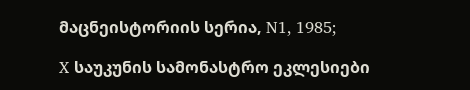მაცნეისტორიის სერია, N1, 1985;

X საუკუნის სამონასტრო ეკლესიები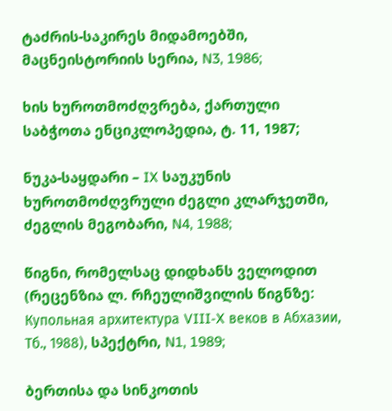ტაძრის-საკირეს მიდამოებში, მაცნეისტორიის სერია, N3, 1986;

ხის ხუროთმოძღვრება, ქართული საბჭოთა ენციკლოპედია, ტ. 11, 1987;

ნუკა-საყდარი – IX საუკუნის ხუროთმოძღვრული ძეგლი კლარჯეთში, ძეგლის მეგობარი, N4, 1988;

წიგნი, რომელსაც დიდხანს ველოდით (რეცენზია ლ. რჩეულიშვილის წიგნზე: Купольная архитектура VIII-X веков в Абхазии, Тб., 1988), სპექტრი, N1, 1989;

ბერთისა და სინკოთის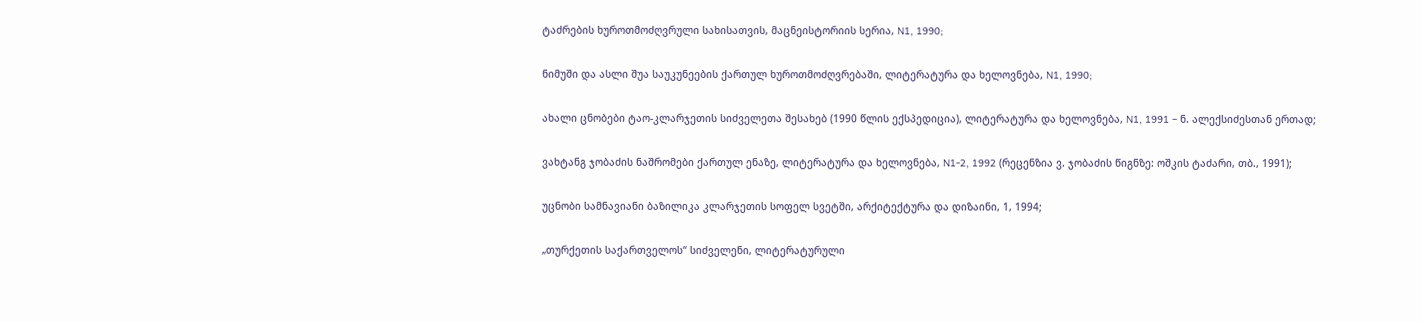ტაძრების ხუროთმოძღვრული სახისათვის, მაცნეისტორიის სერია, N1, 1990;

ნიმუში და ასლი შუა საუკუნეების ქართულ ხუროთმოძღვრებაში, ლიტერატურა და ხელოვნება, N1, 1990;

ახალი ცნობები ტაო-კლარჯეთის სიძველეთა შესახებ (1990 წლის ექსპედიცია), ლიტერატურა და ხელოვნება, N1, 1991 – ნ. ალექსიძესთან ერთად;

ვახტანგ ჯობაძის ნაშრომები ქართულ ენაზე, ლიტერატურა და ხელოვნება, N1-2, 1992 (რეცენზია ვ. ჯობაძის წიგნზე: ოშკის ტაძარი, თბ., 1991);

უცნობი სამნავიანი ბაზილიკა კლარჯეთის სოფელ სვეტში, არქიტექტურა და დიზაინი, 1, 1994;

„თურქეთის საქართველოს“ სიძველენი, ლიტერატურული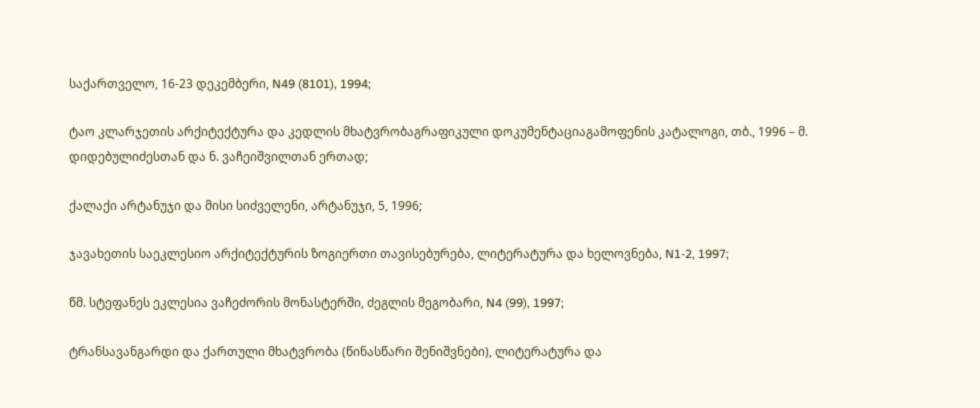საქართველო, 16-23 დეკემბერი, N49 (8101), 1994;

ტაო კლარჯეთის არქიტექტურა და კედლის მხატვრობაგრაფიკული დოკუმენტაციაგამოფენის კატალოგი, თბ., 1996 – მ. დიდებულიძესთან და ნ. ვაჩეიშვილთან ერთად;

ქალაქი არტანუჯი და მისი სიძველენი, არტანუჯი, 5, 1996;

ჯავახეთის საეკლესიო არქიტექტურის ზოგიერთი თავისებურება, ლიტერატურა და ხელოვნება, N1-2, 1997;

წმ. სტეფანეს ეკლესია ვაჩეძორის მონასტერში, ძეგლის მეგობარი, N4 (99), 1997;

ტრანსავანგარდი და ქართული მხატვრობა (წინასწარი შენიშვნები), ლიტერატურა და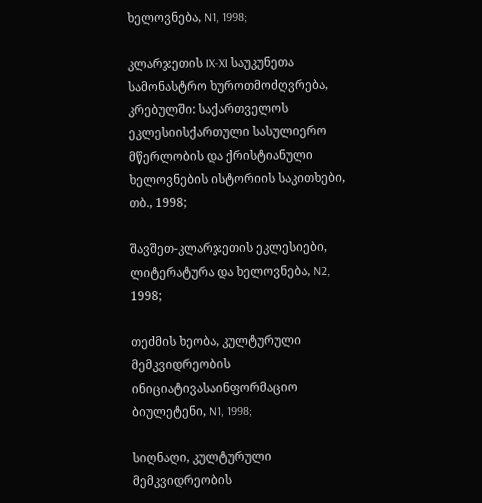ხელოვნება, N1, 1998;

კლარჯეთის IX-XI საუკუნეთა სამონასტრო ხუროთმოძღვრება, კრებულში: საქართველოს ეკლესიისქართული სასულიერო მწერლობის და ქრისტიანული ხელოვნების ისტორიის საკითხები, თბ., 1998;

შავშეთ-კლარჯეთის ეკლესიები, ლიტერატურა და ხელოვნება, N2, 1998;

თეძმის ხეობა, კულტურული მემკვიდრეობის ინიციატივასაინფორმაციო ბიულეტენი, N1, 1998;

სიღნაღი, კულტურული მემკვიდრეობის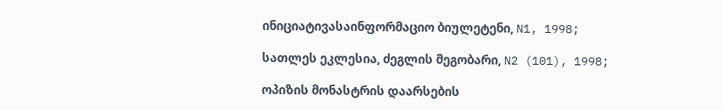ინიციატივასაინფორმაციო ბიულეტენი, N1, 1998;

სათლეს ეკლესია, ძეგლის მეგობარი, N2 (101), 1998;

ოპიზის მონასტრის დაარსების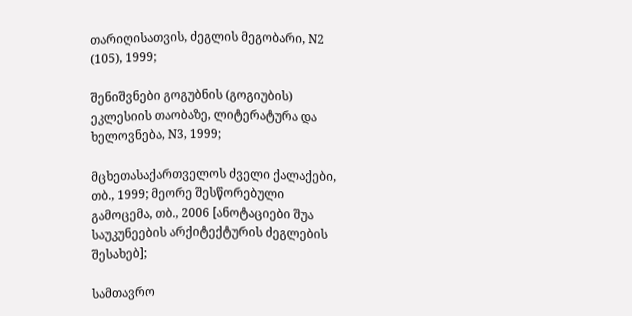თარიღისათვის, ძეგლის მეგობარი, N2 (105), 1999;

შენიშვნები გოგუბნის (გოგიუბის) ეკლესიის თაობაზე, ლიტერატურა და ხელოვნება, N3, 1999;

მცხეთასაქართველოს ძველი ქალაქები, თბ., 1999; მეორე შესწორებული გამოცემა, თბ., 2006 [ანოტაციები შუა საუკუნეების არქიტექტურის ძეგლების შესახებ];

სამთავრო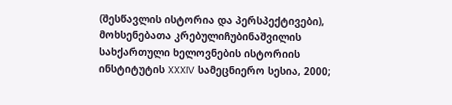(შესწავლის ისტორია და პერსპექტივები),  მოხსენებათა კრებულიჩუბინაშვილის სახქართული ხელოვნების ისტორიის ინსტიტუტის XXXIV სამეცნიერო სესია, 2000;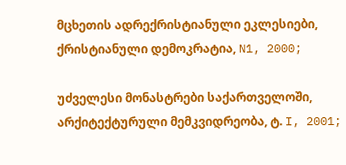მცხეთის ადრექრისტიანული ეკლესიები, ქრისტიანული დემოკრატია, N1, 2000;

უძველესი მონასტრები საქართველოში, არქიტექტურული მემკვიდრეობა, ტ. I, 2001;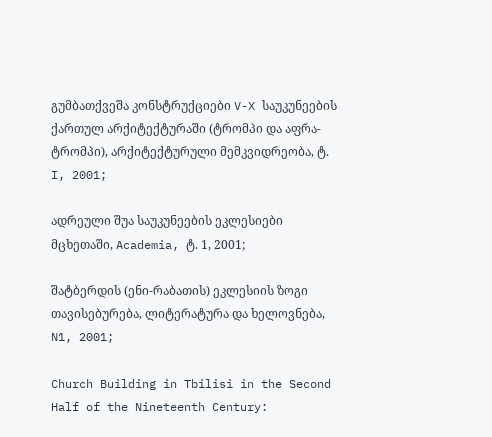გუმბათქვეშა კონსტრუქციები V-X საუკუნეების ქართულ არქიტექტურაში (ტრომპი და აფრა-ტრომპი), არქიტექტურული მემკვიდრეობა, ტ. I, 2001;

ადრეული შუა საუკუნეების ეკლესიები მცხეთაში, Academia, ტ. 1, 2001;

შატბერდის (ენი-რაბათის) ეკლესიის ზოგი თავისებურება, ლიტერატურა და ხელოვნება, N1, 2001;

Church Building in Tbilisi in the Second Half of the Nineteenth Century: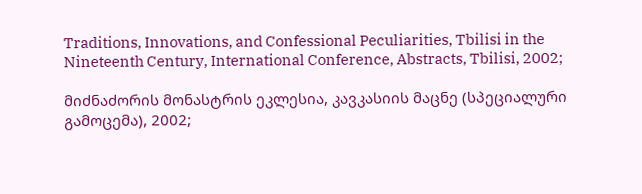Traditions, Innovations, and Confessional Peculiarities, Tbilisi in the Nineteenth Century, International Conference, Abstracts, Tbilisi, 2002;

მიძნაძორის მონასტრის ეკლესია, კავკასიის მაცნე (სპეციალური გამოცემა), 2002;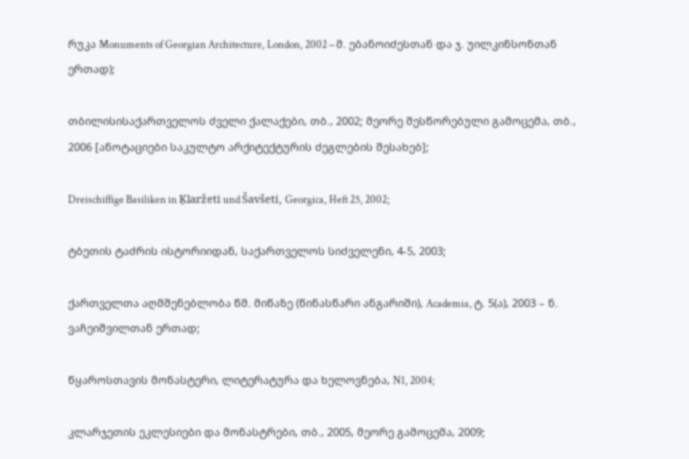რუკა Monuments of Georgian Architecture, London, 2002 – მ. ებანოიძესთან და ჯ. უილკინსონთან ერთად);

თბილისისაქართველოს ძველი ქალაქები, თბ., 2002; მეორე შესწორებული გამოცემა, თბ., 2006 [ანოტაციები საკულტო არქიტექტურის ძეგლების შესახებ];

Dreischiffige Basiliken in Ķlaržeti und Šavšeti, Georgica, Heft 25, 2002;

ტბეთის ტაძრის ისტორიიდან, საქართველოს სიძველენი, 4-5, 2003;

ქართველთა აღმშენებლობა წმ. მიწაზე (წინასწარი ანგარიში), Academia, ტ. 5(ა), 2003 – ნ. ვაჩეიშვილთან ერთად;

წყაროსთავის მონასტერი, ლიტერატურა და ხელოვნება, N1, 2004;

კლარჯეთის ეკლესიები და მონასტრები, თბ., 2005, მეორე გამოცემა, 2009;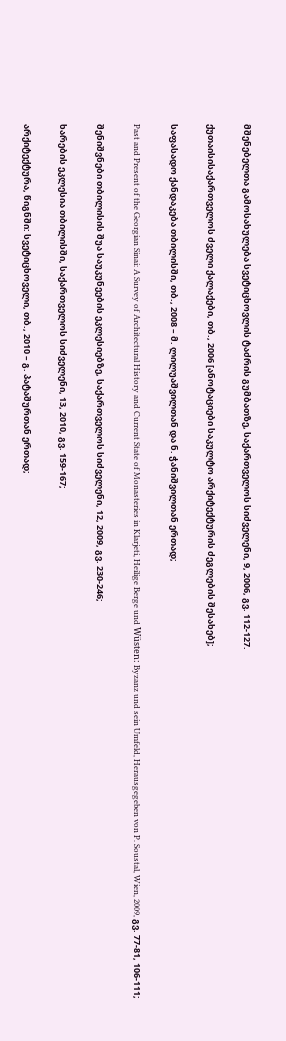მშენებელთა გამოსახულება სვეტიცხოვლის ტაძრის გუმბათზე, საქართველოს სიძველენი, 9, 2006, გვ. 112-127.

ქუთაისისაქართველოს ძველი ქალაქები, თბ., 2006 [ანოტაციები საკულტო არქიტექტურის ძეგლების შესახებ];

საფასადო ქანდაკება თბილისში, თბ., 2008 – მ. ლილუაშვილთან და ნ. ჭანიშვილთან ერთად;

Past and Present of the Georgian Sinai: A Survey of Architectural History and Current State of Monasteries in Klarjeti, Heilige Berge und Wüsten: Byzanz und sein Umfeld, Herausgegeben von P. Soustal, Wien, 2009, გვ. 77-81, 106-111;

შენიშვნები თბილისის შუა საუკუნეების ეკლესიებზე, საქართველოს სიძველენი, 12, 2009, გვ. 230-246;

ხარების ეკლესია თბილისში, საქართველოს სიძველენი, 13, 2010, გვ. 159-167;

არქიტექტურა, წიგნში: სვეტიცხოველი, თბ., 2010 – გ. პატაშურთან ერთად;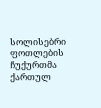სოლისებრი ფოთლების ჩუქურთმა ქართულ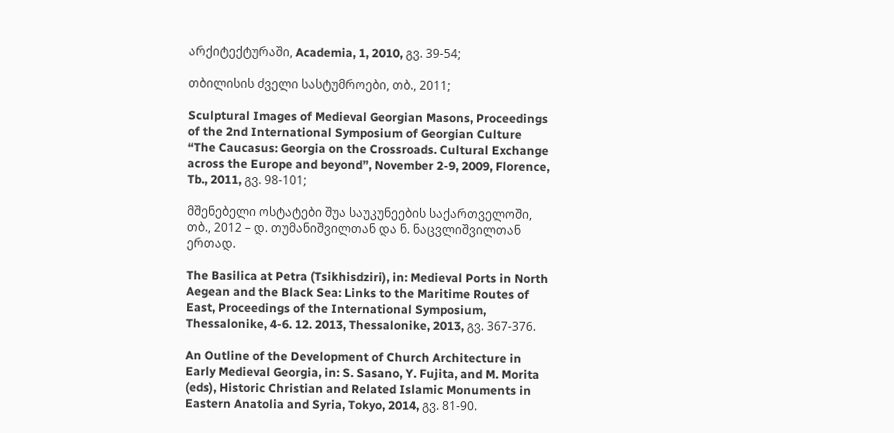არქიტექტურაში, Academia, 1, 2010, გვ. 39-54;

თბილისის ძველი სასტუმროები, თბ., 2011;

Sculptural Images of Medieval Georgian Masons, Proceedings of the 2nd International Symposium of Georgian Culture “The Caucasus: Georgia on the Crossroads. Cultural Exchange across the Europe and beyond”, November 2-9, 2009, Florence, Tb., 2011, გვ. 98-101;

მშენებელი ოსტატები შუა საუკუნეების საქართველოში, თბ., 2012 – დ. თუმანიშვილთან და ნ. ნაცვლიშვილთან ერთად.

The Basilica at Petra (Tsikhisdziri), in: Medieval Ports in North Aegean and the Black Sea: Links to the Maritime Routes of East, Proceedings of the International Symposium, Thessalonike, 4-6. 12. 2013, Thessalonike, 2013, გვ. 367-376.

An Outline of the Development of Church Architecture in Early Medieval Georgia, in: S. Sasano, Y. Fujita, and M. Morita (eds), Historic Christian and Related Islamic Monuments in Eastern Anatolia and Syria, Tokyo, 2014, გვ. 81-90.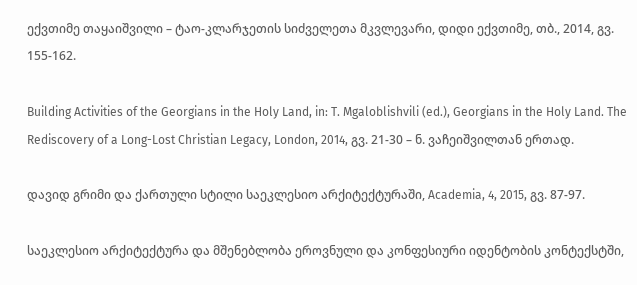ექვთიმე თაყაიშვილი – ტაო-კლარჯეთის სიძველეთა მკვლევარი, დიდი ექვთიმე, თბ., 2014, გვ. 155-162.

Building Activities of the Georgians in the Holy Land, in: T. Mgaloblishvili (ed.), Georgians in the Holy Land. The Rediscovery of a Long-Lost Christian Legacy, London, 2014, გვ. 21-30 – ნ. ვაჩეიშვილთან ერთად.

დავიდ გრიმი და ქართული სტილი საეკლესიო არქიტექტურაში, Academia, 4, 2015, გვ. 87-97.

საეკლესიო არქიტექტურა და მშენებლობა ეროვნული და კონფესიური იდენტობის კონტექსტში,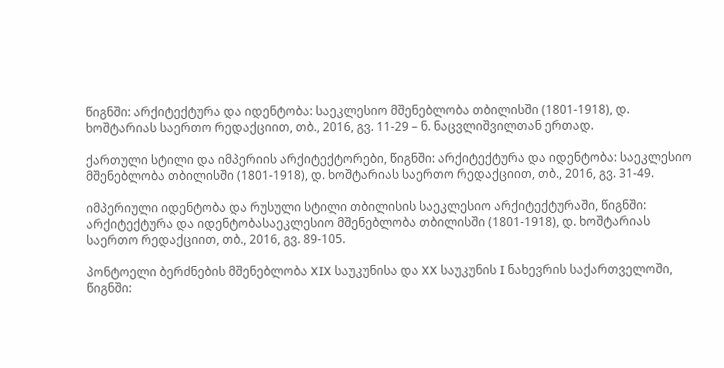წიგნში: არქიტექტურა და იდენტობა: საეკლესიო მშენებლობა თბილისში (1801-1918), დ. ხოშტარიას საერთო რედაქციით, თბ., 2016, გვ. 11-29 – ნ. ნაცვლიშვილთან ერთად.

ქართული სტილი და იმპერიის არქიტექტორები, წიგნში: არქიტექტურა და იდენტობა: საეკლესიო მშენებლობა თბილისში (1801-1918), დ. ხოშტარიას საერთო რედაქციით, თბ., 2016, გვ. 31-49.

იმპერიული იდენტობა და რუსული სტილი თბილისის საეკლესიო არქიტექტურაში, წიგნში: არქიტექტურა და იდენტობასაეკლესიო მშენებლობა თბილისში (1801-1918), დ. ხოშტარიას საერთო რედაქციით, თბ., 2016, გვ. 89-105.

პონტოელი ბერძნების მშენებლობა XIX საუკუნისა და XX საუკუნის I ნახევრის საქართველოში, წიგნში: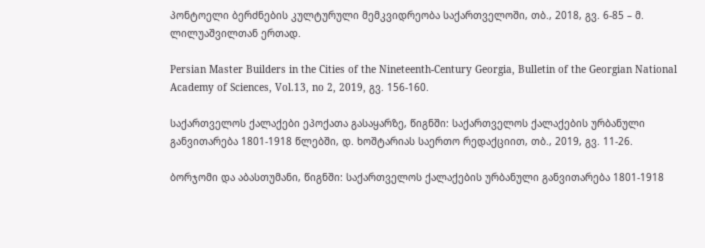პონტოელი ბერძნების კულტურული მემკვიდრეობა საქართველოში, თბ., 2018, გვ. 6-85 – მ. ლილუაშვილთან ერთად.

Persian Master Builders in the Cities of the Nineteenth-Century Georgia, Bulletin of the Georgian National Academy of Sciences, Vol.13, no 2, 2019, გვ. 156-160.

საქართველოს ქალაქები ეპოქათა გასაყარზე, წიგნში: საქართველოს ქალაქების ურბანული განვითარება 1801-1918 წლებში, დ. ხოშტარიას საერთო რედაქციით, თბ., 2019, გვ. 11-26.

ბორჯომი და აბასთუმანი, წიგნში: საქართველოს ქალაქების ურბანული განვითარება 1801-1918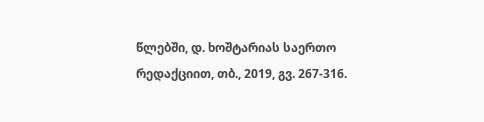წლებში, დ. ხოშტარიას საერთო რედაქციით, თბ., 2019, გვ. 267-316.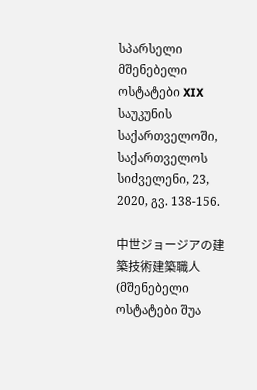სპარსელი მშენებელი ოსტატები XIX საუკუნის საქართველოში, საქართველოს სიძველენი, 23, 2020, გვ. 138-156.

中世ジョージアの建築技術建築職人 (მშენებელი ოსტატები შუა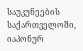საუკუნეების საქართველოში, იაპონურ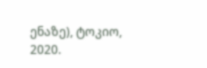ენაზე), ტოკიო, 2020.